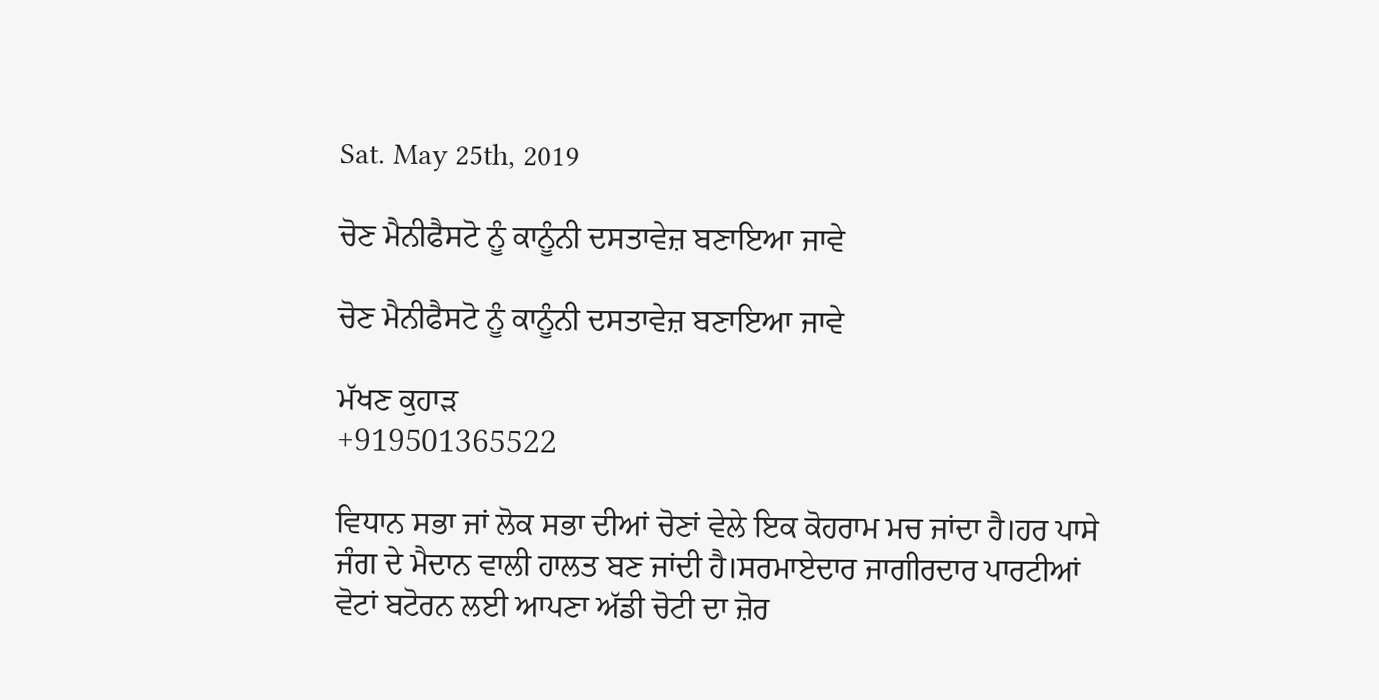Sat. May 25th, 2019

ਚੋਣ ਮੈਨੀਫੈਸਟੋ ਨੂੰ ਕਾਨੂੰਨੀ ਦਸਤਾਵੇਜ਼ ਬਣਾਇਆ ਜਾਵੇ

ਚੋਣ ਮੈਨੀਫੈਸਟੋ ਨੂੰ ਕਾਨੂੰਨੀ ਦਸਤਾਵੇਜ਼ ਬਣਾਇਆ ਜਾਵੇ

ਮੱਖਣ ਕੁਹਾੜ
+919501365522

ਵਿਧਾਨ ਸਭਾ ਜਾਂ ਲੋਕ ਸਭਾ ਦੀਆਂ ਚੋਣਾਂ ਵੇਲੇ ਇਕ ਕੋਹਰਾਮ ਮਚ ਜਾਂਦਾ ਹੈ।ਹਰ ਪਾਸੇ ਜੰਗ ਦੇ ਮੈਦਾਨ ਵਾਲੀ ਹਾਲਤ ਬਣ ਜਾਂਦੀ ਹੈ।ਸਰਮਾਏਦਾਰ ਜਾਗੀਰਦਾਰ ਪਾਰਟੀਆਂ ਵੋਟਾਂ ਬਟੋਰਨ ਲਈ ਆਪਣਾ ਅੱਡੀ ਚੋਟੀ ਦਾ ਜ਼ੋਰ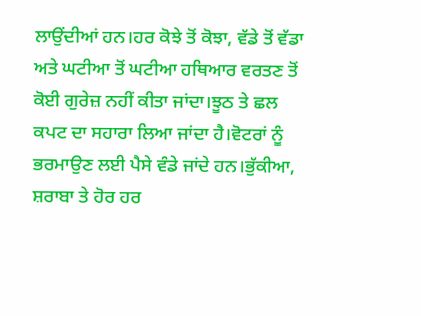ਲਾਉਂਦੀਆਂ ਹਨ।ਹਰ ਕੋਝੇ ਤੋਂ ਕੋਝਾ, ਵੱਡੇ ਤੋਂ ਵੱਡਾ ਅਤੇ ਘਟੀਆ ਤੋਂ ਘਟੀਆ ਹਥਿਆਰ ਵਰਤਣ ਤੋਂ ਕੋਈ ਗੁਰੇਜ਼ ਨਹੀਂ ਕੀਤਾ ਜਾਂਦਾ।ਝੂਠ ਤੇ ਛਲ ਕਪਟ ਦਾ ਸਹਾਰਾ ਲਿਆ ਜਾਂਦਾ ਹੈ।ਵੋਟਰਾਂ ਨੂੰ ਭਰਮਾਉਣ ਲਈ ਪੈਸੇ ਵੰਡੇ ਜਾਂਦੇ ਹਨ।ਭੁੱਕੀਆ, ਸ਼ਰਾਬਾ ਤੇ ਹੋਰ ਹਰ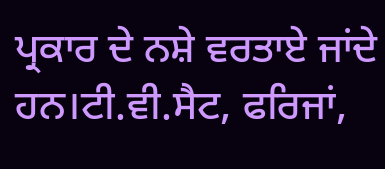ਪ੍ਰਕਾਰ ਦੇ ਨਸ਼ੇ ਵਰਤਾਏ ਜਾਂਦੇ ਹਨ।ਟੀ.ਵੀ.ਸੈਟ, ਫਰਿਜਾਂ,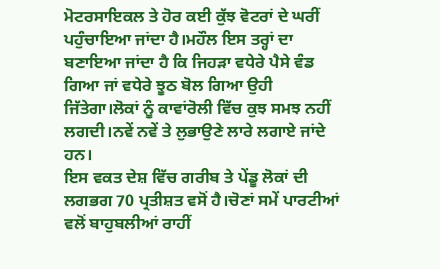ਮੋਟਰਸਾਇਕਲ ਤੇ ਹੋਰ ਕਈ ਕੁੱਝ ਵੋਟਰਾਂ ਦੇ ਘਰੀਂ ਪਹੁੰਚਾਇਆ ਜਾਂਦਾ ਹੈ।ਮਹੌਲ ਇਸ ਤਰ੍ਹਾਂ ਦਾ ਬਣਾਇਆ ਜਾਂਦਾ ਹੈ ਕਿ ਜਿਹੜਾ ਵਧੇਰੇ ਪੈਸੇ ਵੰਡ ਗਿਆ ਜਾਂ ਵਧੇਰੇ ਝੂਠ ਬੋਲ ਗਿਆ ਉਹੀ ਜਿੱਤੇਗਾ।ਲੋਕਾਂ ਨੂੰ ਕਾਵਾਂਰੋਲੀ ਵਿੱਚ ਕੁਝ ਸਮਝ ਨਹੀਂ ਲਗਦੀ।ਨਵੇਂ ਨਵੇਂ ਤੇ ਲੁਭਾਉਣੇ ਲਾਰੇ ਲਗਾਏ ਜਾਂਦੇ ਹਨ।
ਇਸ ਵਕਤ ਦੇਸ਼ ਵਿੱਚ ਗਰੀਬ ਤੇ ਪੇਂਡੂ ਲੋਕਾਂ ਦੀ ਲਗਭਗ 70 ਪ੍ਰਤੀਸ਼ਤ ਵਸੋਂ ਹੈ।ਚੋਣਾਂ ਸਮੇਂ ਪਾਰਟੀਆਂ ਵਲੋਂ ਬਾਹੁਬਲੀਆਂ ਰਾਹੀਂ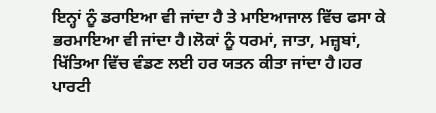ਇਨ੍ਹਾਂ ਨੂੰ ਡਰਾਇਆ ਵੀ ਜਾਂਦਾ ਹੈ ਤੇ ਮਾਇਆਜਾਲ ਵਿੱਚ ਫਸਾ ਕੇ ਭਰਮਾਇਆ ਵੀ ਜਾਂਦਾ ਹੈ।ਲੋਕਾਂ ਨੂੰ ਧਰਮਾਂ, ਜਾਤਾ, ਮਜ਼੍ਹਬਾਂ, ਖਿੱਤਿਆ ਵਿੱਚ ਵੰਡਣ ਲਈ ਹਰ ਯਤਨ ਕੀਤਾ ਜਾਂਦਾ ਹੈ।ਹਰ ਪਾਰਟੀ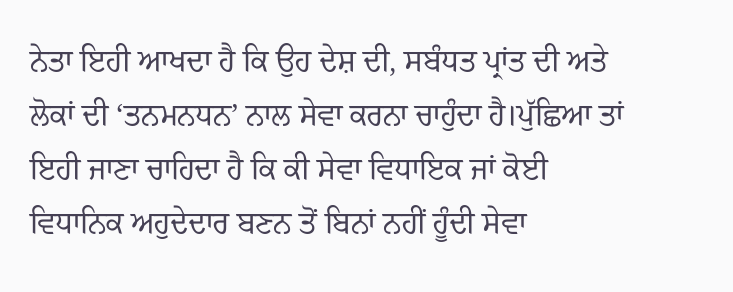ਨੇਤਾ ਇਹੀ ਆਖਦਾ ਹੈ ਕਿ ਉਹ ਦੇਸ਼ ਦੀ, ਸਬੰਧਤ ਪ੍ਰਾਂਤ ਦੀ ਅਤੇ ਲੋਕਾਂ ਦੀ ‘ਤਨਮਨਧਨ’ ਨਾਲ ਸੇਵਾ ਕਰਨਾ ਚਾਹੁੰਦਾ ਹੈ।ਪੁੱਛਿਆ ਤਾਂ ਇਹੀ ਜਾਣਾ ਚਾਹਿਦਾ ਹੈ ਕਿ ਕੀ ਸੇਵਾ ਵਿਧਾਇਕ ਜਾਂ ਕੋਈ ਵਿਧਾਨਿਕ ਅਹੁਦੇਦਾਰ ਬਣਨ ਤੋਂ ਬਿਨਾਂ ਨਹੀਂ ਹੂੰਦੀ ਸੇਵਾ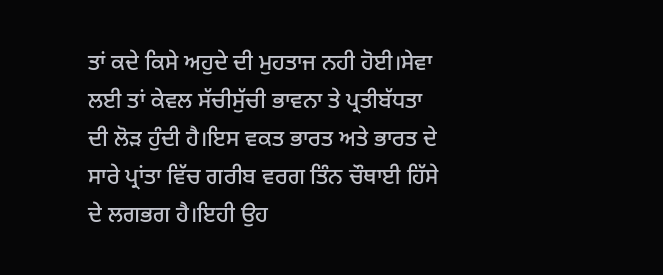ਤਾਂ ਕਦੇ ਕਿਸੇ ਅਹੁਦੇ ਦੀ ਮੁਹਤਾਜ ਨਹੀ ਹੋਈ।ਸੇਵਾ ਲਈ ਤਾਂ ਕੇਵਲ ਸੱਚੀਸੁੱਚੀ ਭਾਵਨਾ ਤੇ ਪ੍ਰਤੀਬੱਧਤਾ ਦੀ ਲੋੜ ਹੁੰਦੀ ਹੈ।ਇਸ ਵਕਤ ਭਾਰਤ ਅਤੇ ਭਾਰਤ ਦੇ ਸਾਰੇ ਪ੍ਰਾਂਤਾ ਵਿੱਚ ਗਰੀਬ ਵਰਗ ਤਿੰਨ ਚੌਥਾਈ ਹਿੱਸੇ ਦੇ ਲਗਭਗ ਹੈ।ਇਹੀ ਉਹ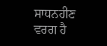ਸਾਧਨਹੀਣ ਵਰਗ ਹੈ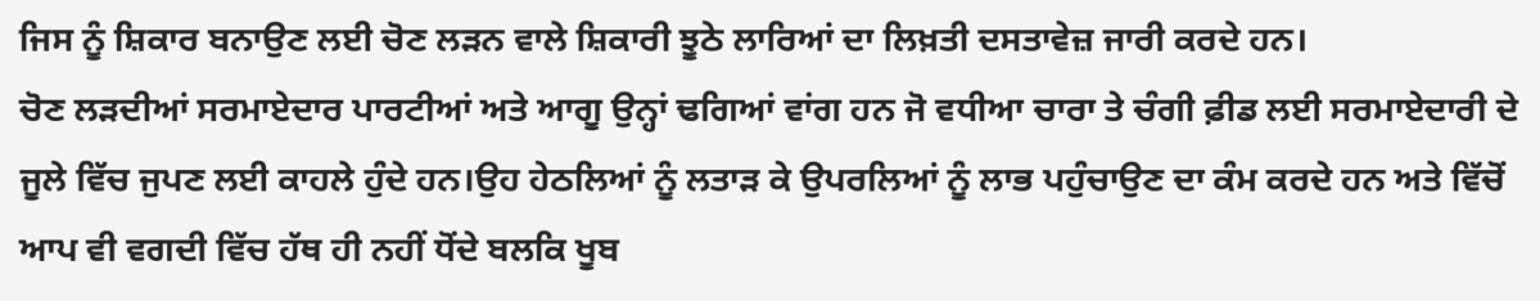ਜਿਸ ਨੂੰ ਸ਼ਿਕਾਰ ਬਨਾਉਣ ਲਈ ਚੋਣ ਲੜਨ ਵਾਲੇ ਸ਼ਿਕਾਰੀ ਝੂਠੇ ਲਾਰਿਆਂ ਦਾ ਲਿਖ਼ਤੀ ਦਸਤਾਵੇਜ਼ ਜਾਰੀ ਕਰਦੇ ਹਨ।
ਚੋਣ ਲੜਦੀਆਂ ਸਰਮਾਏਦਾਰ ਪਾਰਟੀਆਂ ਅਤੇ ਆਗੂ ਉਨ੍ਹਾਂ ਢਗਿਆਂ ਵਾਂਗ ਹਨ ਜੋ ਵਧੀਆ ਚਾਰਾ ਤੇ ਚੰਗੀ ਫ਼ੀਡ ਲਈ ਸਰਮਾਏਦਾਰੀ ਦੇ ਜੂਲੇ ਵਿੱਚ ਜੁਪਣ ਲਈ ਕਾਹਲੇ ਹੁੰਦੇ ਹਨ।ਉਹ ਹੇਠਲਿਆਂ ਨੂੰ ਲਤਾੜ ਕੇ ਉਪਰਲਿਆਂ ਨੂੰ ਲਾਭ ਪਹੁੰਚਾਉਣ ਦਾ ਕੰਮ ਕਰਦੇ ਹਨ ਅਤੇ ਵਿੱਚੋਂ ਆਪ ਵੀ ਵਗਦੀ ਵਿੱਚ ਹੱਥ ਹੀ ਨਹੀਂ ਧੋਂਦੇ ਬਲਕਿ ਖੂਬ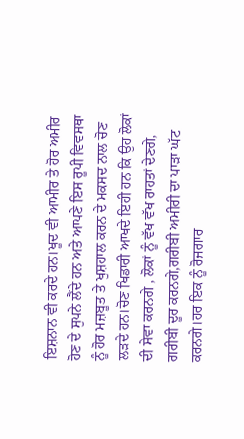ਇਸ਼ਨਾਨ ਵੀ ਕਰਦੇ ਹਨ।ਖੂਦ ਵੀ ਆਮੀਰ ਤੇ ਹੋਰ ਅਮੀਰ ਹੋਣ ਦੇ ਸੁਪਨੇ ਲੈਂਦੇ ਹਨ ਅਤੇ ਆਪਣੇ ਇਸ ਰੂਪੀ ਵਿਵਸਥਾ ਨੂੰ ਹੋਰ ਮਜ਼ਬੂਤ ਤੇ ਖੁਸ਼ਹਾਲ ਕਰਨ ਦੇ ਮਕਸਦ ਨਾਲ ਚੋਣ ਲੜਦੇ ਹਨ।ਚੋਣ ਖਿਡਾਰੀ ਆਖਦੇ ਇਹੀ ਹਨ ਕਿ ਉਹ ਲੋਕਾਂ ਦੀ ਸੇਵਾ ਕਰਨਗੇ , ਲੋਕਾਂ ਨੂੰ ਵੱਖ ਵੱਖ ਰਾਹਤਾਂ ਦੇਣਗੇ, ਗਰੀਬੀ ਦੂਰ ਕਰਨਗੇ,ਗਰੀਬੀ ਅਮੀਰੀ ਦਾ ਪਾੜਾ ਘੱਟ ਕਰਨਗੇ।ਹਰ ਇਕ ਨੂੰ ਰੋਜਗਾਰ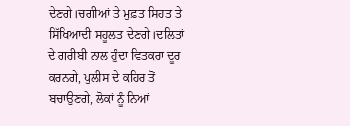ਦੇਣਗੇ।ਚਗੀਆਂ ਤੇ ਮੁਫ਼ਤ ਸਿਹਤ ਤੇ ਸਿੱਖਿਆਦੀ ਸਹੂਲਤ ਦੇਣਗੇ।ਦਲਿਤਾਂ ਦੇ ਗਰੀਬੀ ਨਾਲ ਹੁੰਦਾ ਵਿਤਕਰਾ ਦੂਰ ਕਰਨਗੇ, ਪੁਲੀਸ ਦੇ ਕਹਿਰ ਤੋਂ ਬਚਾਉਣਗੇ, ਲੋਕਾਂ ਨੂੰ ਨਿਆਂ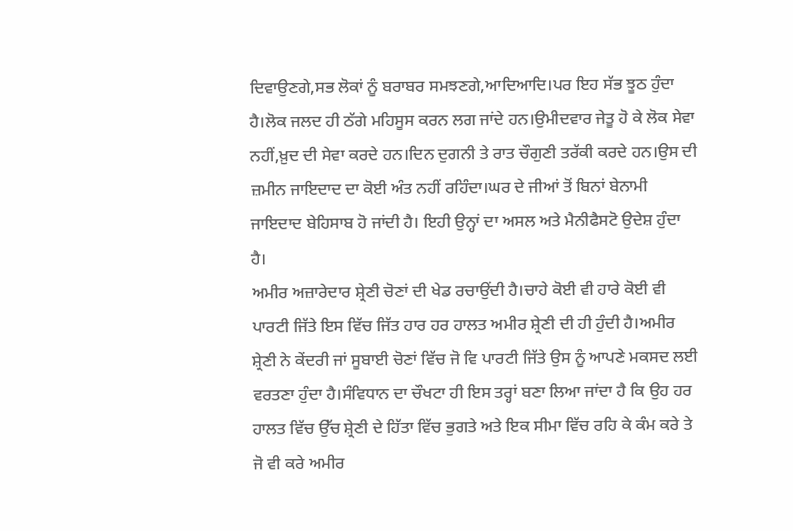ਦਿਵਾਉਣਗੇ,ਸਭ ਲੋਕਾਂ ਨੂੰ ਬਰਾਬਰ ਸਮਝਣਗੇ,ਆਦਿਆਦਿ।ਪਰ ਇਹ ਸੱਭ ਝੂਠ ਹੁੰਦਾ ਹੈ।ਲੋਕ ਜਲਦ ਹੀ ਠੱਗੇ ਮਹਿਸੂਸ ਕਰਨ ਲਗ ਜਾਂਦੇ ਹਨ।ਉਮੀਦਵਾਰ ਜੇਤੂ ਹੋ ਕੇ ਲੋਕ ਸੇਵਾ ਨਹੀਂ,ਖ਼ੁਦ ਦੀ ਸੇਵਾ ਕਰਦੇ ਹਨ।ਦਿਨ ਦੁਗਨੀ ਤੇ ਰਾਤ ਚੌਗੁਣੀ ਤਰੱਕੀ ਕਰਦੇ ਹਨ।ਉਸ ਦੀ ਜ਼ਮੀਨ ਜਾਇਦਾਦ ਦਾ ਕੋਈ ਅੰਤ ਨਹੀਂ ਰਹਿੰਦਾ।ਘਰ ਦੇ ਜੀਆਂ ਤੋਂ ਬਿਨਾਂ ਬੇਨਾਮੀ ਜਾਇਦਾਦ ਬੇਹਿਸਾਬ ਹੋ ਜਾਂਦੀ ਹੈ। ਇਹੀ ਉਨ੍ਹਾਂ ਦਾ ਅਸਲ ਅਤੇ ਮੈਨੀਫੈਸਟੋ ਉਦੇਸ਼ ਹੁੰਦਾ ਹੈ।
ਅਮੀਰ ਅਜ਼ਾਰੇਦਾਰ ਸ਼੍ਰੇਣੀ ਚੋਣਾਂ ਦੀ ਖੇਡ ਰਚਾਉਂਦੀ ਹੈ।ਚਾਹੇ ਕੋਈ ਵੀ ਹਾਰੇ ਕੋਈ ਵੀ ਪਾਰਟੀ ਜਿੱਤੇ ਇਸ ਵਿੱਚ ਜਿੱਤ ਹਾਰ ਹਰ ਹਾਲਤ ਅਮੀਰ ਸ਼੍ਰੇਣੀ ਦੀ ਹੀ ਹੁੰਦੀ ਹੈ।ਅਮੀਰ ਸ਼੍ਰੇਣੀ ਨੇ ਕੇਂਦਰੀ ਜਾਂ ਸੂਬਾਈ ਚੋਣਾਂ ਵਿੱਚ ਜੋ ਵਿ ਪਾਰਟੀ ਜਿੱਤੇ ਉਸ ਨੂੰ ਆਪਣੇ ਮਕਸਦ ਲਈ ਵਰਤਣਾ ਹੁੰਦਾ ਹੈ।ਸੰਵਿਧਾਨ ਦਾ ਚੌਖਟਾ ਹੀ ਇਸ ਤਰ੍ਹਾਂ ਬਣਾ ਲਿਆ ਜਾਂਦਾ ਹੈ ਕਿ ਉਹ ਹਰ ਹਾਲਤ ਵਿੱਚ ਉੱਚ ਸ਼੍ਰੇਣੀ ਦੇ ਹਿੱਤਾ ਵਿੱਚ ਭੁਗਤੇ ਅਤੇ ਇਕ ਸੀਮਾ ਵਿੱਚ ਰਹਿ ਕੇ ਕੰਮ ਕਰੇ ਤੇ ਜੋ ਵੀ ਕਰੇ ਅਮੀਰ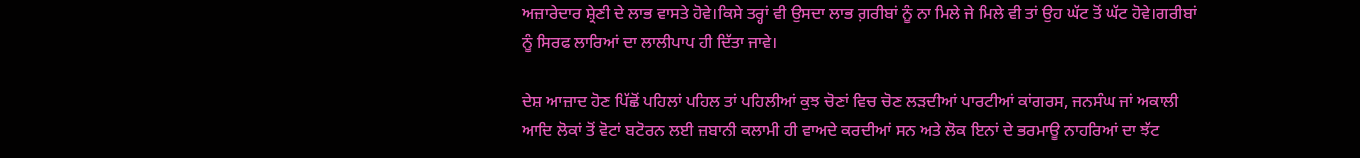ਅਜ਼ਾਰੇਦਾਰ ਸ਼੍ਰੇਣੀ ਦੇ ਲਾਭ ਵਾਸਤੇ ਹੋਵੇ।ਕਿਸੇ ਤਰ੍ਹਾਂ ਵੀ ਉਸਦਾ ਲਾਭ ਗ਼ਰੀਬਾਂ ਨੂੰ ਨਾ ਮਿਲੇ ਜੇ ਮਿਲੇ ਵੀ ਤਾਂ ਉਹ ਘੱਟ ਤੋਂ ਘੱਟ ਹੋਵੇ।ਗਰੀਬਾਂ ਨੂੰ ਸਿਰਫ ਲਾਰਿਆਂ ਦਾ ਲਾਲੀਪਾਪ ਹੀ ਦਿੱਤਾ ਜਾਵੇ।

ਦੇਸ਼ ਆਜ਼ਾਦ ਹੋਣ ਪਿੱਛੋਂ ਪਹਿਲਾਂ ਪਹਿਲ ਤਾਂ ਪਹਿਲੀਆਂ ਕੁਝ ਚੋਣਾਂ ਵਿਚ ਚੋਣ ਲੜਦੀਆਂ ਪਾਰਟੀਆਂ ਕਾਂਗਰਸ, ਜਨਸੰਘ ਜਾਂ ਅਕਾਲੀ ਆਦਿ ਲੋਕਾਂ ਤੋਂ ਵੋਟਾਂ ਬਟੋਰਨ ਲਈ ਜ਼ਬਾਨੀ ਕਲਾਮੀ ਹੀ ਵਾਅਦੇ ਕਰਦੀਆਂ ਸਨ ਅਤੇ ਲੋਕ ਇਨਾਂ ਦੇ ਭਰਮਾਊ ਨਾਹਰਿਆਂ ਦਾ ਝੱਟ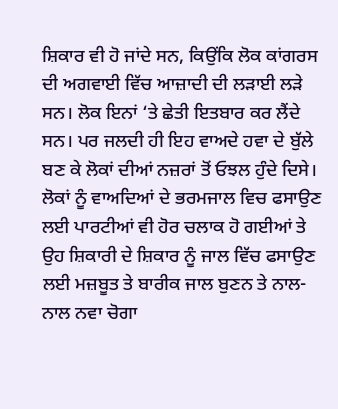ਸ਼ਿਕਾਰ ਵੀ ਹੋ ਜਾਂਦੇ ਸਨ, ਕਿਉਂਕਿ ਲੋਕ ਕਾਂਗਰਸ ਦੀ ਅਗਵਾਈ ਵਿੱਚ ਆਜ਼ਾਦੀ ਦੀ ਲੜਾਈ ਲੜੇ ਸਨ। ਲੋਕ ਇਨਾਂ ‘ਤੇ ਛੇਤੀ ਇਤਬਾਰ ਕਰ ਲੈਂਦੇ ਸਨ। ਪਰ ਜਲਦੀ ਹੀ ਇਹ ਵਾਅਦੇ ਹਵਾ ਦੇ ਬੁੱਲੇ ਬਣ ਕੇ ਲੋਕਾਂ ਦੀਆਂ ਨਜ਼ਰਾਂ ਤੋਂ ਓਝਲ ਹੁੰਦੇ ਦਿਸੇ। ਲੋਕਾਂ ਨੂੰ ਵਾਅਦਿਆਂ ਦੇ ਭਰਮਜਾਲ ਵਿਚ ਫਸਾਉਣ ਲਈ ਪਾਰਟੀਆਂ ਵੀ ਹੋਰ ਚਲਾਕ ਹੋ ਗਈਆਂ ਤੇ ਉਹ ਸ਼ਿਕਾਰੀ ਦੇ ਸ਼ਿਕਾਰ ਨੂੰ ਜਾਲ ਵਿੱਚ ਫਸਾਉਣ ਲਈ ਮਜ਼ਬੂਤ ਤੇ ਬਾਰੀਕ ਜਾਲ ਬੁਣਨ ਤੇ ਨਾਲ-ਨਾਲ ਨਵਾ ਚੋਗਾ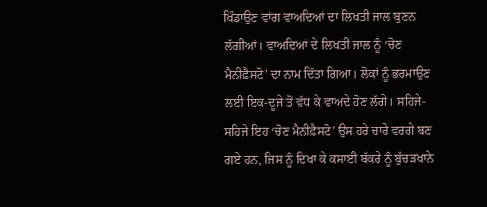ਖਿੰਡਾਉਣ ਵਾਂਗ ਵਾਅਦਿਆਂ ਦਾ ਲਿਖਤੀ ਜਾਲ ਬੁਣਨ ਲੱਗੀਆਂ। ਵਾਅਦਿਆਂ ਦੇ ਲਿਖਤੀ ਜਾਲ ਨੂੰ ‘ਚੋਣ ਮੈਨੀਫ਼ੈਸਟੋ’ ਦਾ ਨਾਮ ਦਿੱਤਾ ਗਿਆ। ਲੋਕਾਂ ਨੂੰ ਭਰਮਾਉਣ ਲਈ ਇਕ-ਦੂਜੇ ਤੋਂ ਵੱਧ ਕੇ ਵਾਅਦੇ ਹੋਣ ਲੱਗੇ। ਸਹਿਜੇ-ਸਹਿਜੇ ਇਹ ‘ਚੋਣ ਮੈਨੀਫ਼ੈਸਟੋ’ ਉਸ ਹਰੇ ਚਾਰੇ ਵਰਗੇ ਬਣ ਗਏ ਹਨ, ਜਿਸ ਨੂੰ ਦਿਖਾ ਕੇ ਕਸਾਈ ਬੱਕਰੇ ਨੂੰ ਬੁੱਚੜਖਾਨੇ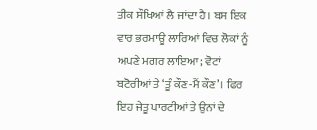ਤੀਕ ਸੌਖਿਆਂ ਲੈ ਜਾਂਦਾ ਹੈ। ਬਸ ਇਕ ਵਾਰ ਭਰਮਾਊ ਲਾਰਿਆਂ ਵਿਚ ਲੋਕਾਂ ਨੂੰ ਅਪਣੇ ਮਗਰ ਲਾਇਆ; ਵੋਟਾਂ ਬਟੋਰੀਆਂ ਤੇ ‘ਤੂੰ ਕੌਣ-ਮੈਂ ਕੌਣ’। ਫਿਰ ਇਹ ਜੇਤੂ ਪਾਰਟੀਆਂ ਤੇ ਉਨਾਂ ਦੇ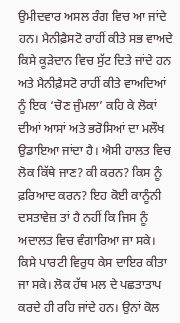ਉਮੀਦਵਾਰ ਅਸਲ ਰੰਗ ਵਿਚ ਆ ਜਾਂਦੇ ਹਨ। ਮੈਨੀਫ਼ੈਸਟੋ ਰਾਹੀਂ ਕੀਤੇ ਸਭ ਵਾਅਦੇ ਕਿਸੇ ਕੂੜੇਦਾਨ ਵਿਚ ਸੁੱਟ ਦਿਤੇ ਜਾਂਦੇ ਹਨ ਅਤੇ ਮੈਨੀਫ਼ੈਸਟੋ ਰਾਹੀਂ ਕੀਤੇ ਵਾਅਦਿਆਂ ਨੂੰ ਇਕ ‘ਚੋਣ ਜੁੰਮਲਾ’ ਕਹਿ ਕੇ ਲੋਕਾਂ ਦੀਆਂ ਆਸਾਂ ਅਤੇ ਭਰੋਸਿਆਂ ਦਾ ਮਲੌਖ ਉਡਾਇਆ ਜਾਂਦਾ ਹੈ। ਐਸੀ ਹਾਲਤ ਵਿਚ ਲੋਕ ਕਿੱਥੇ ਜਾਣ? ਕੀ ਕਰਨ? ਕਿਸ ਨੂੰ ਫ਼ਰਿਆਦ ਕਰਨ? ਇਹ ਕੋਈ ਕਾਨੂੰਨੀ ਦਸਤਾਵੇਜ਼ ਤਾਂ ਹੈ ਨਹੀਂ ਕਿ ਜਿਸ ਨੂੰ ਅਦਾਲਤ ਵਿਚ ਵੰਗਾਰਿਆ ਜਾ ਸਕੇ। ਕਿਸੇ ਪਾਰਟੀ ਵਿਰੁਧ ਕੇਸ ਦਾਇਰ ਕੀਤਾ ਜਾ ਸਕੇ। ਲੋਕ ਹੱਥ ਮਲ ਦੇ ਪਛਤਾਤਾਪ ਕਰਦੇ ਹੀ ਰਹਿ ਜਾਂਦੇ ਹਨ। ਉਨਾਂ ਕੋਲ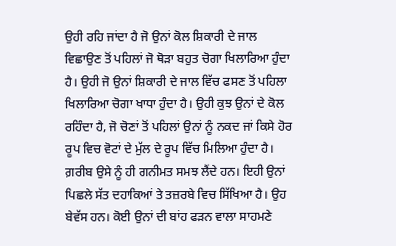ਉਹੀ ਰਹਿ ਜਾਂਦਾ ਹੈ ਜੋ ਉਨਾਂ ਕੋਲ ਸ਼ਿਕਾਰੀ ਦੇ ਜਾਲ ਵਿਛਾਉਣ ਤੋਂ ਪਹਿਲਾਂ ਜੋ ਥੋੜਾ ਬਹੁਤ ਚੋਗਾ ਖਿਲਾਰਿਆ ਹੁੰਦਾ ਹੈ। ਉਹੀ ਜੋ ਉਨਾਂ ਸ਼ਿਕਾਰੀ ਦੇ ਜਾਲ ਵਿੱਚ ਫਸਣ ਤੋਂ ਪਹਿਲਾ ਖਿਲਾਰਿਆ ਚੋਗਾ ਖਾਧਾ ਹੁੰਦਾ ਹੈ। ਉਹੀ ਕੁਝ ਉਨਾਂ ਦੇ ਕੋਲ ਰਹਿੰਦਾ ਹੈ, ਜੋ ਚੋਣਾਂ ਤੋਂ ਪਹਿਲਾਂ ਉਨਾਂ ਨੂੰ ਨਕਦ ਜਾਂ ਕਿਸੇ ਹੋਰ ਰੂਪ ਵਿਚ ਵੋਟਾਂ ਦੇ ਮੁੱਲ ਦੇ ਰੂਪ ਵਿੱਚ ਮਿਲਿਆ ਹੁੰਦਾ ਹੈ। ਗ਼ਰੀਬ ਉਸੇ ਨੂੰ ਹੀ ਗਨੀਮਤ ਸਮਝ ਲੈਂਦੇ ਹਨ। ਇਹੀ ਉਨਾਂ ਪਿਛਲੇ ਸੱਤ ਦਹਾਕਿਆਂ ਤੇ ਤਜ਼ਰਬੇ ਵਿਚ ਸਿੱਖਿਆ ਹੈ। ਉਹ ਬੇਵੱਸ ਹਨ। ਕੋਈ ਉਨਾਂ ਦੀ ਬਾਂਹ ਫੜਨ ਵਾਲਾ ਸਾਹਮਣੇ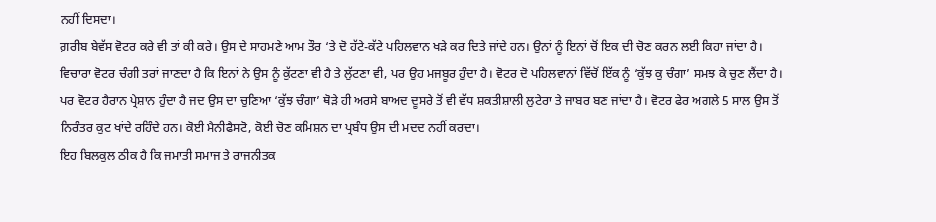ਨਹੀਂ ਦਿਸਦਾ।
ਗ਼ਰੀਬ ਬੇਵੱਸ ਵੋਟਰ ਕਰੇ ਵੀ ਤਾਂ ਕੀ ਕਰੇ। ਉਸ ਦੇ ਸਾਹਮਣੇ ਆਮ ਤੌਰ ‘ਤੇ ਦੋ ਹੱਟੇ-ਕੱਟੇ ਪਹਿਲਵਾਨ ਖੜੇ ਕਰ ਦਿਤੇ ਜਾਂਦੇ ਹਨ। ਉਨਾਂ ਨੂੰ ਇਨਾਂ ਚੋਂ ਇਕ ਦੀ ਚੋਣ ਕਰਨ ਲਈ ਕਿਹਾ ਜਾਂਦਾ ਹੈ। ਵਿਚਾਰਾ ਵੋਟਰ ਚੰਗੀ ਤਰਾਂ ਜਾਣਦਾ ਹੈ ਕਿ ਇਨਾਂ ਨੇ ਉਸ ਨੂੰ ਕੁੱਟਣਾ ਵੀ ਹੈ ਤੇ ਲੁੱਟਣਾ ਵੀ, ਪਰ ਉਹ ਮਜਬੂਰ ਹੁੰਦਾ ਹੈ। ਵੋਟਰ ਦੋ ਪਹਿਲਵਾਨਾਂ ਵਿੱਚੋਂ ਇੱਕ ਨੂੰ ‘ਕੁੱਝ ਕੁ ਚੰਗਾ’ ਸਮਝ ਕੇ ਚੁਣ ਲੈਂਦਾ ਹੈ।
ਪਰ ਵੋਟਰ ਹੈਰਾਨ ਪ੍ਰੇਸ਼ਾਨ ਹੁੰਦਾ ਹੈ ਜਦ ਉਸ ਦਾ ਚੁਣਿਆ ‘ਕੁੱਝ ਚੰਗਾ’ ਥੋੜੇ ਹੀ ਅਰਸੇ ਬਾਅਦ ਦੂਸਰੇ ਤੋਂ ਵੀ ਵੱਧ ਸ਼ਕਤੀਸ਼ਾਲੀ ਲੁਟੇਰਾ ਤੇ ਜਾਬਰ ਬਣ ਜਾਂਦਾ ਹੈ। ਵੋਟਰ ਫੇਰ ਅਗਲੇ 5 ਸਾਲ ਉਸ ਤੋਂ ਨਿਰੰਤਰ ਕੁਟ ਖਾਂਦੇ ਰਹਿੰਦੇ ਹਨ। ਕੋਈ ਮੈਨੀਫੈਸਟੋ, ਕੋਈ ਚੋਣ ਕਮਿਸ਼ਨ ਦਾ ਪ੍ਰਬੰਧ ਉਸ ਦੀ ਮਦਦ ਨਹੀਂ ਕਰਦਾ।
ਇਹ ਬਿਲਕੁਲ ਠੀਕ ਹੈ ਕਿ ਜਮਾਤੀ ਸਮਾਜ ਤੇ ਰਾਜਨੀਤਕ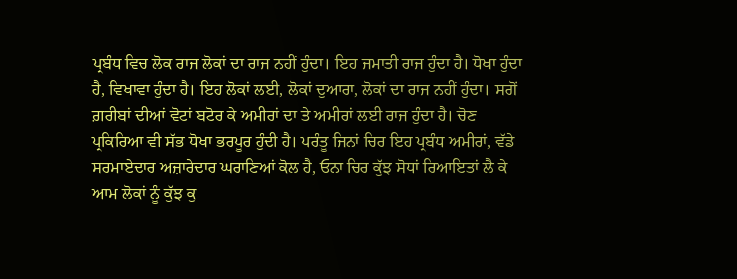ਪ੍ਰਬੰਧ ਵਿਚ ਲੋਕ ਰਾਜ ਲੋਕਾਂ ਦਾ ਰਾਜ ਨਹੀਂ ਹੁੰਦਾ। ਇਹ ਜਮਾਤੀ ਰਾਜ ਹੁੰਦਾ ਹੈ। ਧੋਖਾ ਹੁੰਦਾ ਹੈ, ਵਿਖਾਵਾ ਹੁੰਦਾ ਹੈ। ਇਹ ਲੋਕਾਂ ਲਈ, ਲੋਕਾਂ ਦੁਆਰਾ, ਲੋਕਾਂ ਦਾ ਰਾਜ ਨਹੀਂ ਹੁੰਦਾ। ਸਗੋਂ ਗ਼ਰੀਬਾਂ ਦੀਆਂ ਵੋਟਾਂ ਬਟੋਰ ਕੇ ਅਮੀਰਾਂ ਦਾ ਤੇ ਅਮੀਰਾਂ ਲਈ ਰਾਜ ਹੁੰਦਾ ਹੈ। ਚੋਣ ਪ੍ਰਕਿਰਿਆ ਵੀ ਸੱਭ ਧੋਖਾ ਭਰਪੂਰ ਹੁੰਦੀ ਹੈ। ਪਰੰਤੂ ਜਿਨਾਂ ਚਿਰ ਇਹ ਪ੍ਰਬੰਧ ਅਮੀਰਾਂ, ਵੱਡੇ ਸਰਮਾਏਦਾਰ ਅਜ਼ਾਰੇਦਾਰ ਘਰਾਣਿਆਂ ਕੋਲ ਹੈ, ਓਨਾ ਚਿਰ ਕੁੱਝ ਸੋਧਾਂ ਰਿਆਇਤਾਂ ਲੈ ਕੇ ਆਮ ਲੋਕਾਂ ਨੂੰ ਕੁੱਝ ਕੁ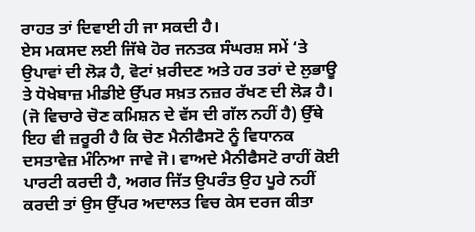ਰਾਹਤ ਤਾਂ ਦਿਵਾਈ ਹੀ ਜਾ ਸਕਦੀ ਹੈ।
ਏਸ ਮਕਸਦ ਲਈ ਜਿੱਥੇ ਹੋਰ ਜਨਤਕ ਸੰਘਰਸ਼ ਸਮੇਂ ‘ਤੇ ਉਪਾਵਾਂ ਦੀ ਲੋੜ ਹੈ, ਵੋਟਾਂ ਖ਼ਰੀਦਣ ਅਤੇ ਹਰ ਤਰਾਂ ਦੇ ਲੁਭਾਊ ਤੇ ਧੋਖੇਬਾਜ਼ ਮੀਡੀਏ ਉੱਪਰ ਸਖ਼ਤ ਨਜ਼ਰ ਰੱਖਣ ਦੀ ਲੋੜ ਹੈ। (ਜੋ ਵਿਚਾਰੇ ਚੋਣ ਕਮਿਸ਼ਨ ਦੇ ਵੱਸ ਦੀ ਗੱਲ ਨਹੀਂ ਹੈ) ਉੱਥੇ ਇਹ ਵੀ ਜ਼ਰੂਰੀ ਹੈ ਕਿ ਚੋਣ ਮੈਨੀਫੈਸਟੋ ਨੂੰ ਵਿਧਾਨਕ ਦਸਤਾਵੇਜ਼ ਮੰਨਿਆ ਜਾਵੇ ਜੋ। ਵਾਅਦੇ ਮੈਨੀਫੈਸਟੋ ਰਾਹੀਂ ਕੋਈ ਪਾਰਟੀ ਕਰਦੀ ਹੈ, ਅਗਰ ਜਿੱਤ ਉਪਰੰਤ ਉਹ ਪੂਰੇ ਨਹੀਂ ਕਰਦੀ ਤਾਂ ਉਸ ਉੱਪਰ ਅਦਾਲਤ ਵਿਚ ਕੇਸ ਦਰਜ ਕੀਤਾ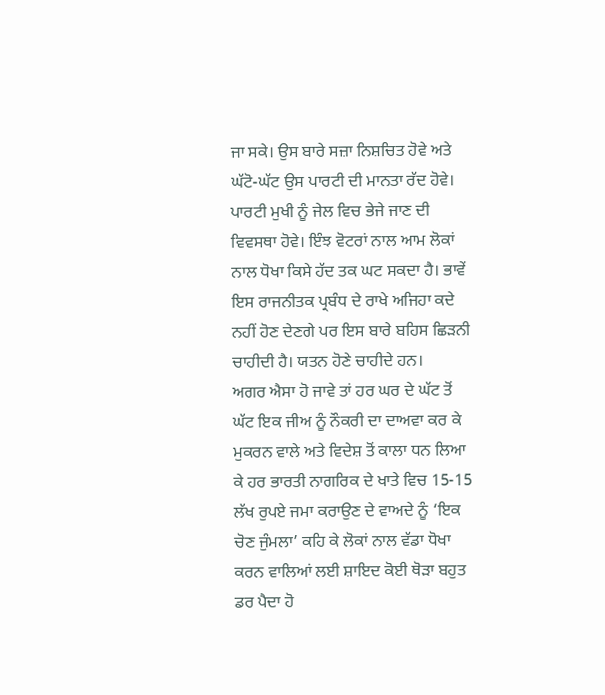ਜਾ ਸਕੇ। ਉਸ ਬਾਰੇ ਸਜ਼ਾ ਨਿਸ਼ਚਿਤ ਹੋਵੇ ਅਤੇ ਘੱਟੋ-ਘੱਟ ਉਸ ਪਾਰਟੀ ਦੀ ਮਾਨਤਾ ਰੱਦ ਹੋਵੇ। ਪਾਰਟੀ ਮੁਖੀ ਨੂੰ ਜੇਲ ਵਿਚ ਭੇਜੇ ਜਾਣ ਦੀ ਵਿਵਸਥਾ ਹੋਵੇ। ਇੰਝ ਵੋਟਰਾਂ ਨਾਲ ਆਮ ਲੋਕਾਂ ਨਾਲ ਧੋਖਾ ਕਿਸੇ ਹੱਦ ਤਕ ਘਟ ਸਕਦਾ ਹੈ। ਭਾਵੇਂ ਇਸ ਰਾਜਨੀਤਕ ਪ੍ਰਬੰਧ ਦੇ ਰਾਖੇ ਅਜਿਹਾ ਕਦੇ ਨਹੀਂ ਹੋਣ ਦੇਣਗੇ ਪਰ ਇਸ ਬਾਰੇ ਬਹਿਸ ਛਿੜਨੀ ਚਾਹੀਦੀ ਹੈ। ਯਤਨ ਹੋਣੇ ਚਾਹੀਦੇ ਹਨ।
ਅਗਰ ਐਸਾ ਹੋ ਜਾਵੇ ਤਾਂ ਹਰ ਘਰ ਦੇ ਘੱਟ ਤੋਂ ਘੱਟ ਇਕ ਜੀਅ ਨੂੰ ਨੌਕਰੀ ਦਾ ਦਾਅਵਾ ਕਰ ਕੇ ਮੁਕਰਨ ਵਾਲੇ ਅਤੇ ਵਿਦੇਸ਼ ਤੋਂ ਕਾਲਾ ਧਨ ਲਿਆ ਕੇ ਹਰ ਭਾਰਤੀ ਨਾਗਰਿਕ ਦੇ ਖਾਤੇ ਵਿਚ 15-15 ਲੱਖ ਰੁਪਏ ਜਮਾ ਕਰਾਉਣ ਦੇ ਵਾਅਦੇ ਨੂੰ ‘ਇਕ ਚੋਣ ਜੁੰਮਲਾ’ ਕਹਿ ਕੇ ਲੋਕਾਂ ਨਾਲ ਵੱਡਾ ਧੋਖਾ ਕਰਨ ਵਾਲਿਆਂ ਲਈ ਸ਼ਾਇਦ ਕੋਈ ਥੋੜਾ ਬਹੁਤ ਡਰ ਪੈਦਾ ਹੋ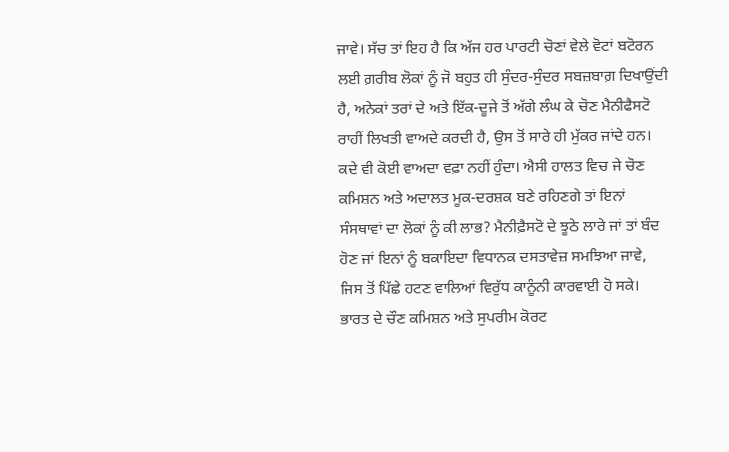ਜਾਵੇ। ਸੱਚ ਤਾਂ ਇਹ ਹੈ ਕਿ ਅੱਜ ਹਰ ਪਾਰਟੀ ਚੋਣਾਂ ਵੇਲੇ ਵੋਟਾਂ ਬਟੋਰਨ ਲਈ ਗ਼ਰੀਬ ਲੋਕਾਂ ਨੂੰ ਜੋ ਬਹੁਤ ਹੀ ਸੁੰਦਰ-ਸੁੰਦਰ ਸਬਜ਼ਬਾਗ਼ ਦਿਖਾਉਂਦੀ ਹੈ, ਅਨੇਕਾਂ ਤਰਾਂ ਦੇ ਅਤੇ ਇੱਕ-ਦੂਜੇ ਤੋਂ ਅੱਗੇ ਲੰਘ ਕੇ ਚੋਣ ਮੈਨੀਫੈਸਟੋ ਰਾਹੀਂ ਲਿਖਤੀ ਵਾਅਦੇ ਕਰਦੀ ਹੈ, ਉਸ ਤੋਂ ਸਾਰੇ ਹੀ ਮੁੱਕਰ ਜਾਂਦੇ ਹਨ। ਕਦੇ ਵੀ ਕੋਈ ਵਾਅਦਾ ਵਫ਼ਾ ਨਹੀਂ ਹੁੰਦਾ। ਐਸੀ ਹਾਲਤ ਵਿਚ ਜੇ ਚੋਣ ਕਮਿਸ਼ਨ ਅਤੇ ਅਦਾਲਤ ਮੂਕ-ਦਰਸ਼ਕ ਬਣੇ ਰਹਿਣਗੇ ਤਾਂ ਇਨਾਂ ਸੰਸਥਾਵਾਂ ਦਾ ਲੋਕਾਂ ਨੂੰ ਕੀ ਲਾਭ? ਮੈਨੀਫ਼ੈਸਟੋ ਦੇ ਝੂਠੇ ਲਾਰੇ ਜਾਂ ਤਾਂ ਬੰਦ ਹੋਣ ਜਾਂ ਇਨਾਂ ਨੂੰ ਬਕਾਇਦਾ ਵਿਧਾਨਕ ਦਸਤਾਵੇਜ਼ ਸਮਝਿਆ ਜਾਵੇ, ਜਿਸ ਤੋਂ ਪਿੱਛੇ ਹਟਣ ਵਾਲਿਆਂ ਵਿਰੁੱਧ ਕਾਨੂੰਨੀ ਕਾਰਵਾਈ ਹੋ ਸਕੇ। ਭਾਰਤ ਦੇ ਚੌਣ ਕਮਿਸ਼ਨ ਅਤੇ ਸੁਪਰੀਮ ਕੋਰਟ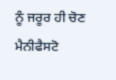ਨੂੰ ਜਰੂਰ ਹੀ ਚੋਣ ਮੈਨੀਫੈਸਟੋ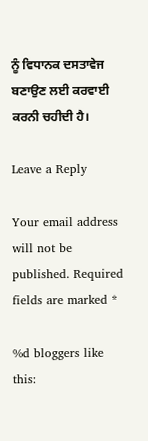ਨੂੰ ਵਿਧਾਨਕ ਦਸਤਾਵੇਜ ਬਣਾਉਣ ਲਈ ਕਰਵਾਈ ਕਰਨੀ ਚਹੀਦੀ ਹੈ।

Leave a Reply

Your email address will not be published. Required fields are marked *

%d bloggers like this: